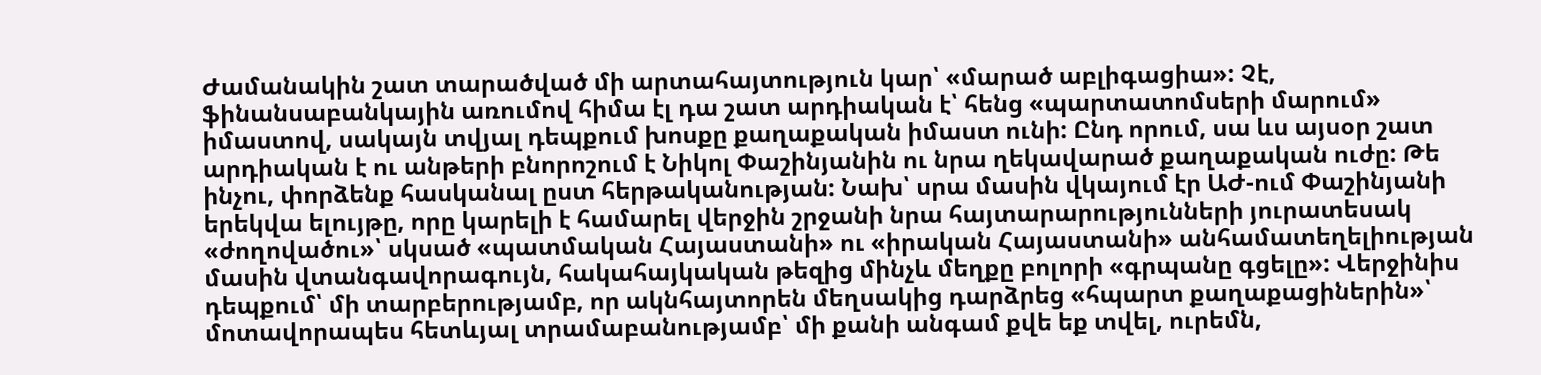Ժամանակին շատ տարածված մի արտահայտություն կար՝ «մարած աբլիգացիա»: Չէ, ֆինանսաբանկային առումով հիմա էլ դա շատ արդիական է՝ հենց «պարտատոմսերի մարում» իմաստով, սակայն տվյալ դեպքում խոսքը քաղաքական իմաստ ունի: Ընդ որում, սա ևս այսօր շատ արդիական է ու անթերի բնորոշում է Նիկոլ Փաշինյանին ու նրա ղեկավարած քաղաքական ուժը: Թե ինչու, փորձենք հասկանալ ըստ հերթականության: Նախ՝ սրա մասին վկայում էր ԱԺ-ում Փաշինյանի երեկվա ելույթը, որը կարելի է համարել վերջին շրջանի նրա հայտարարությունների յուրատեսակ «ժողովածու»՝ սկսած «պատմական Հայաստանի» ու «իրական Հայաստանի» անհամատեղելիության մասին վտանգավորագույն, հակահայկական թեզից մինչև մեղքը բոլորի «գրպանը գցելը»: Վերջինիս դեպքում՝ մի տարբերությամբ, որ ակնհայտորեն մեղսակից դարձրեց «հպարտ քաղաքացիներին»՝ մոտավորապես հետևյալ տրամաբանությամբ՝ մի քանի անգամ քվե եք տվել, ուրեմն,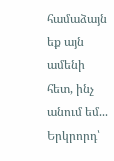համաձայն եք այն ամենի հետ, ինչ անում եմ... Երկրորդ՝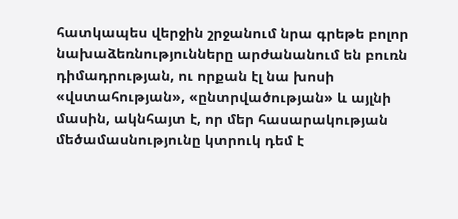հատկապես վերջին շրջանում նրա գրեթե բոլոր նախաձեռնությունները արժանանում են բուռն դիմադրության, ու որքան էլ նա խոսի «վստահության», «ընտրվածության» և այլնի մասին, ակնհայտ է, որ մեր հասարակության մեծամասնությունը կտրուկ դեմ է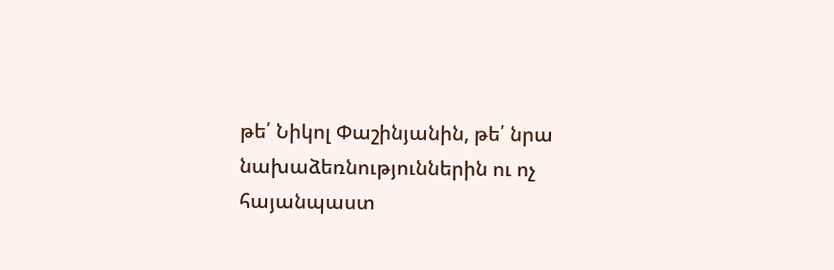թե՛ Նիկոլ Փաշինյանին, թե՛ նրա նախաձեռնություններին ու ոչ հայանպաստ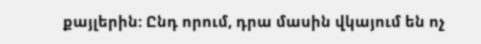քայլերին: Ընդ որում, դրա մասին վկայում են ոչ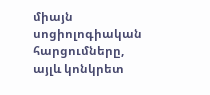միայն սոցիոլոգիական հարցումները, այլև կոնկրետ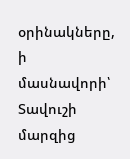օրինակները, ի մասնավորի՝ Տավուշի մարզից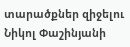տարածքներ զիջելու Նիկոլ Փաշինյանի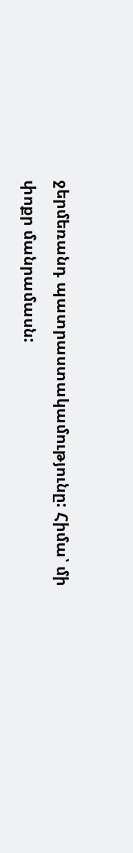ջերմեռանդ պատրաստակամությունը: Հիմա՝ մի փոքր մանրամասն: